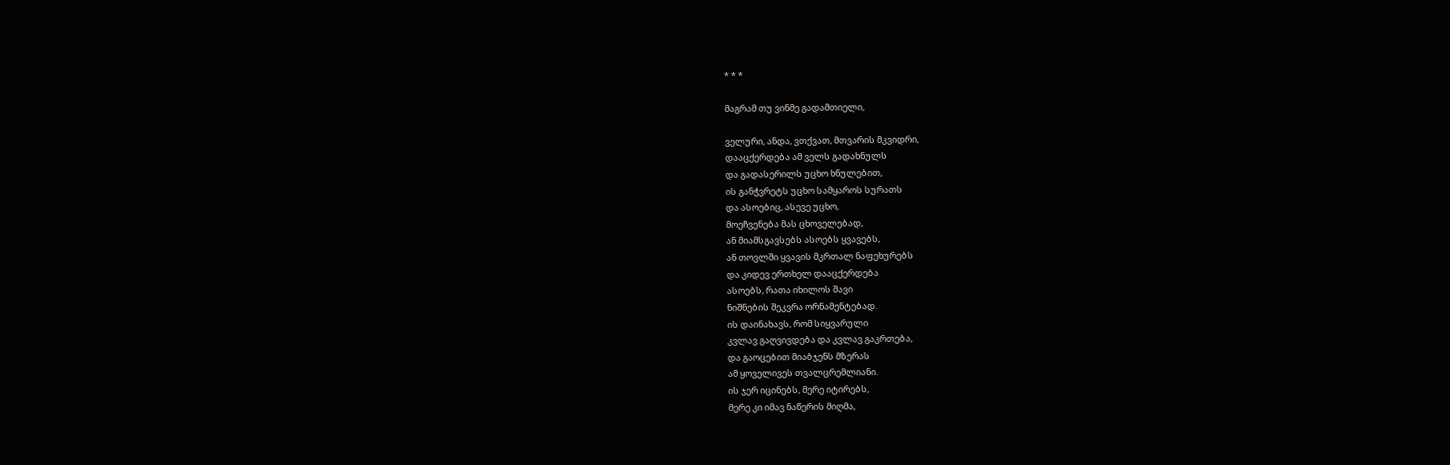* * *

მაგრამ თუ ვინმე გადამთიელი,

ველური, ანდა, ვთქვათ, მთვარის მკვიდრი,
დააცქერდება ამ ველს გადახნულს
და გადასერილს უცხო ხნულებით,
ის განჭვრეტს უცხო სამყაროს სურათს
და ასოებიც, ასევე უცხო,
მოეჩვენება მას ცხოველებად,
ან მიამსგავსებს ასოებს ყვავებს,
ან თოვლში ყვავის მკრთალ ნაფეხურებს
და კიდევ ერთხელ დააცქერდება
ასოებს, რათა იხილოს შავი
ნიშნების შეკვრა ორნამენტებად.
ის დაინახავს, რომ სიყვარული
კვლავ გაღვივდება და კვლავ გაკრთება,
და გაოცებით მიაბჯენს მზერას
ამ ყოველივეს თვალცრემლიანი.
ის ჯერ იცინებს, მერე იტირებს,
მერე კი იმავ ნაწერის მიღმა,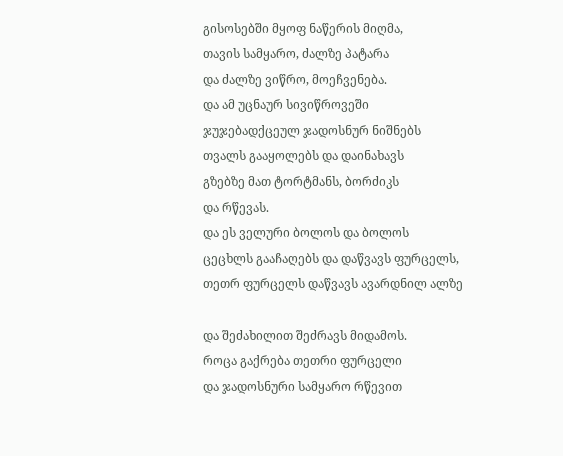გისოსებში მყოფ ნაწერის მიღმა,
თავის სამყარო, ძალზე პატარა
და ძალზე ვიწრო, მოეჩვენება.
და ამ უცნაურ სივიწროვეში
ჯუჯებადქცეულ ჯადოსნურ ნიშნებს
თვალს გააყოლებს და დაინახავს
გზებზე მათ ტორტმანს, ბორძიკს
და რწევას.
და ეს ველური ბოლოს და ბოლოს
ცეცხლს გააჩაღებს და დაწვავს ფურცელს,
თეთრ ფურცელს დაწვავს ავარდნილ ალზე

და შეძახილით შეძრავს მიდამოს.
როცა გაქრება თეთრი ფურცელი
და ჯადოსნური სამყარო რწევით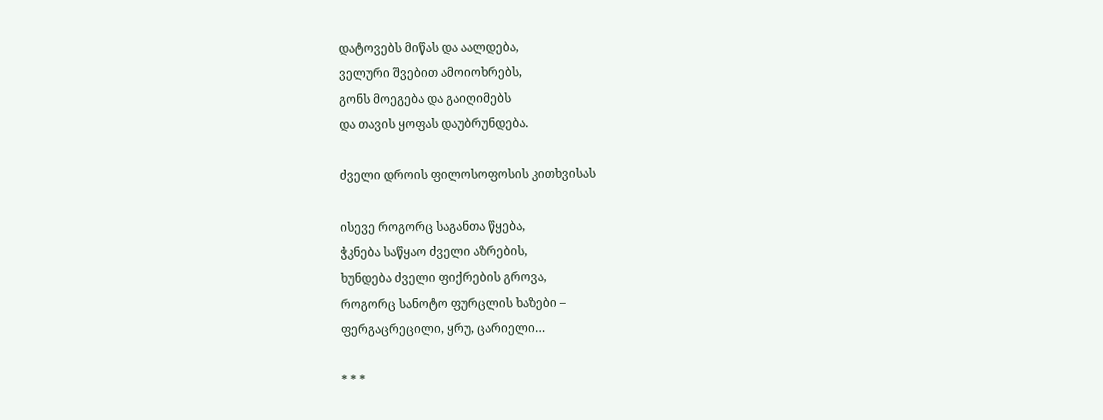დატოვებს მიწას და აალდება,
ველური შვებით ამოიოხრებს,
გონს მოეგება და გაიღიმებს
და თავის ყოფას დაუბრუნდება.

ძველი დროის ფილოსოფოსის კითხვისას

ისევე როგორც საგანთა წყება,
ჭკნება საწყაო ძველი აზრების,
ხუნდება ძველი ფიქრების გროვა,
როგორც სანოტო ფურცლის ხაზები –
ფერგაცრეცილი, ყრუ, ცარიელი…

* * *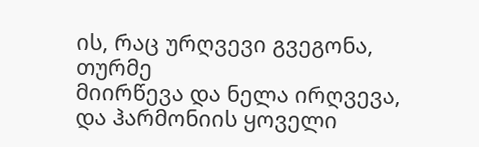ის, რაც ურღვევი გვეგონა, თურმე
მიირწევა და ნელა ირღვევა,
და ჰარმონიის ყოველი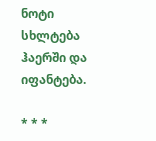ნოტი
სხლტება ჰაერში და იფანტება.

* * *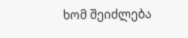ხომ შეიძლება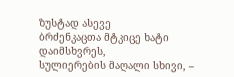ზუსტად ასევე
ბრძენკაცთა მტკიცე ხატი დაიმსხვრეს,
სულიერების მაღალი სხივი, –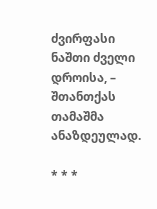ძვირფასი ნაშთი ძველი დროისა, –
შთანთქას თამაშმა ანაზდეულად.

* * *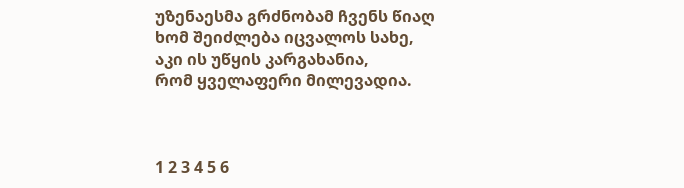უზენაესმა გრძნობამ ჩვენს წიაღ
ხომ შეიძლება იცვალოს სახე,
აკი ის უწყის კარგახანია,
რომ ყველაფერი მილევადია.



1 2 3 4 5 6